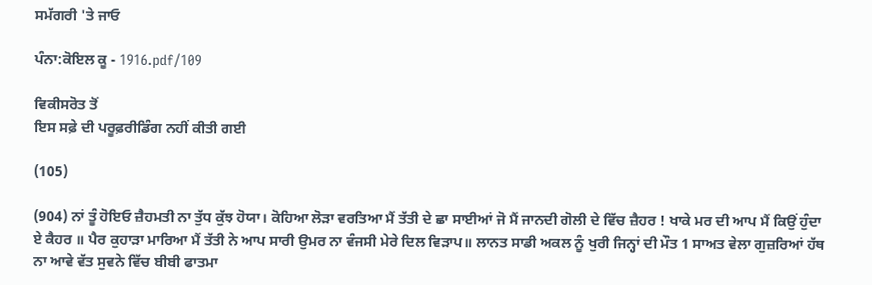ਸਮੱਗਰੀ 'ਤੇ ਜਾਓ

ਪੰਨਾ:ਕੋਇਲ ਕੂ - 1916.pdf/109

ਵਿਕੀਸਰੋਤ ਤੋਂ
ਇਸ ਸਫ਼ੇ ਦੀ ਪਰੂਫ਼ਰੀਡਿੰਗ ਨਹੀਂ ਕੀਤੀ ਗਈ

(105)

(904) ਨਾਂ ਤੂੰ ਹੋਇਓ ਜ਼ੈਹਮਤੀ ਨਾ ਤੁੱਧ ਕੁੱਝ ਹੋਯਾ। ਕੋਹਿਆ ਲੋੜਾ ਵਰਤਿਆ ਮੈਂ ਤੱਤੀ ਦੇ ਛਾ ਸਾਈਆਂ ਜੋ ਮੈਂ ਜਾਨਦੀ ਗੋਲੀ ਦੇ ਵਿੱਚ ਜ਼ੈਹਰ ! ਖਾਕੇ ਮਰ ਦੀ ਆਪ ਮੈਂ ਕਿਉਂ ਹੁੰਦਾ ਏ ਕੈਹਰ ॥ ਪੈਰ ਕੁਹਾੜਾ ਮਾਰਿਆ ਮੈਂ ਤੱਤੀ ਨੇ ਆਪ ਸਾਰੀ ਉਮਰ ਨਾ ਵੰਜਸੀ ਮੇਰੇ ਦਿਲ ਵਿੜਾਪ॥ ਲਾਨਤ ਸਾਡੀ ਅਕਲ ਨੂੰ ਖੁਰੀ ਜਿਨ੍ਹਾਂ ਦੀ ਮੌਤ 1 ਸਾਅਤ ਵੇਲਾ ਗੁਜ਼ਰਿਆਂ ਹੱਥ ਨਾ ਆਵੇ ਵੱਤ ਸੁਵਨੇ ਵਿੱਚ ਬੀਬੀ ਫਾਤਮਾ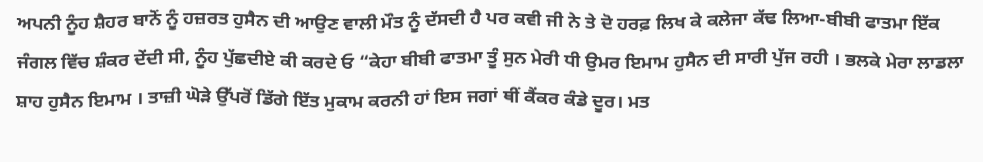ਅਪਨੀ ਨੂੰਹ ਸ਼ੈਹਰ ਬਾਨੋਂ ਨੂੰ ਹਜ਼ਰਤ ਹੁਸੈਨ ਦੀ ਆਉਣ ਵਾਲੀ ਮੌਤ ਨੂੰ ਦੱਸਦੀ ਹੈ ਪਰ ਕਵੀ ਜੀ ਨੇ ਤੇ ਦੋ ਹਰਫ਼ ਲਿਖ ਕੇ ਕਲੇਜਾ ਕੱਢ ਲਿਆ-ਬੀਬੀ ਫਾਤਮਾ ਇੱਕ ਜੰਗਲ ਵਿੱਚ ਸ਼ੰਕਰ ਦੇਂਦੀ ਸੀ, ਨੂੰਹ ਪੁੱਛਦੀਏ ਕੀ ਕਰਦੇ ਓ “ਕੇਹਾ ਬੀਬੀ ਫਾਤਮਾ ਤੂੰ ਸੁਨ ਮੇਰੀ ਧੀ ਉਮਰ ਇਮਾਮ ਹੁਸੈਨ ਦੀ ਸਾਰੀ ਪੁੱਜ ਰਹੀ । ਭਲਕੇ ਮੇਰਾ ਲਾਡਲਾ ਸ਼ਾਹ ਹੁਸੈਨ ਇਮਾਮ । ਤਾਜ਼ੀ ਘੋੜੇ ਉੱਪਰੋਂ ਡਿੱਗੇ ਇੱਤ ਮੁਕਾਮ ਕਰਨੀ ਹਾਂ ਇਸ ਜਗਾਂ ਥੀਂ ਕੈਂਕਰ ਕੰਡੇ ਦੂਰ। ਮਤ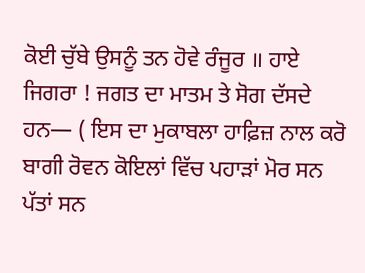ਕੋਈ ਚੁੱਬੇ ਉਸਨੂੰ ਤਨ ਹੋਵੇ ਰੰਜੂਰ ॥ ਹਾਏ ਜਿਗਰਾ ! ਜਗਤ ਦਾ ਮਾਤਮ ਤੇ ਸੋਗ ਦੱਸਦੇ ਹਨ— ( ਇਸ ਦਾ ਮੁਕਾਬਲਾ ਹਾਫ਼ਿਜ਼ ਨਾਲ ਕਰੋ ਬਾਗੀ ਰੋਵਨ ਕੋਇਲਾਂ ਵਿੱਚ ਪਹਾੜਾਂ ਮੋਰ ਸਨ ਪੱਤਾਂ ਸਨ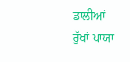ਡਾਲੀਆਂ ਰੁੱਖਾਂ ਪਾਯਾ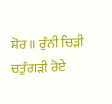ਸ਼ੋਰ ॥ ਰੁੰਨੀ ਚਿੜੀ ਚਤੁੰਗੜੀ ਰੋਏ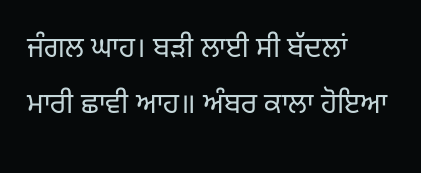ਜੰਗਲ ਘਾਹ। ਬੜੀ ਲਾਈ ਸੀ ਬੱਦਲਾਂ ਮਾਰੀ ਛਾਵੀ ਆਹ॥ ਅੰਬਰ ਕਾਲਾ ਹੋਇਆ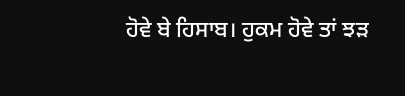ਹੋਵੇ ਬੇ ਹਿਸਾਬ। ਹੁਕਮ ਹੋਵੇ ਤਾਂ ਝੜ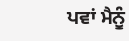ਪਵਾਂ ਮੈਨੂੰ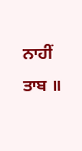ਨਾਹੀਂ ਤਾਬ ॥